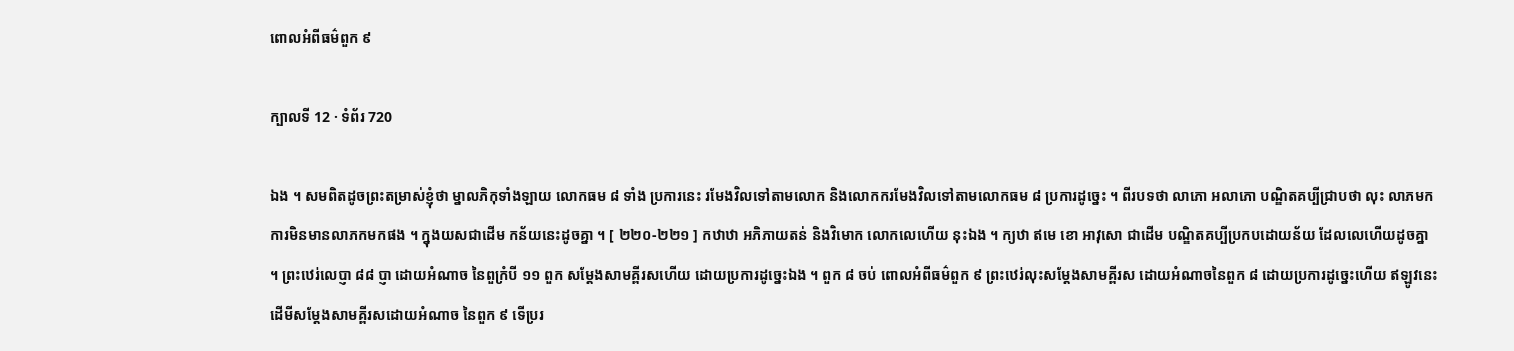ពោលអំពីធម៌ពួក ៩

ក្បាលទី 12 · ទំព័រ 720

ឯង ។ សមពិតដូចព្រះតម្រាស់ខ្ញុំថា ម្នាលភិកុទាំងឡាយ លោកធម ៨ ទាំង ប្រការនេះ រមែងវិលទៅតាមលោក និងលោកករមែងវិលទៅតាមលោកធម ៨ ប្រការដូច្នេះ ។ ពីរបទថា លាភោ អលាភោ បណ្ឌិតគប្បីជ្រាបថា លុះ លាភមក ការមិនមានលាភកមកផង ។ ក្នុងយសជាដើម កន័យនេះដូចគ្នា ។ [ ២២០-២២១ ] កឋាឋា អភិភាយតន់ និងវិមោក លោកលេហើយ នុះឯង ។ ក្យឋា ឥមេ ខោ អាវុសោ ជាដើម បណ្ឌិតគប្បីប្រកបដោយន័យ ដែលលេហើយដូចគ្នា ។ ព្រះឋេរ់លេប្ញា ៨៨ ប្ញា ដោយអំណាច នៃពួក្រំបី ១១ ពួក សម្តែងសាមគ្ពីរសហើយ ដោយប្រការដូច្នេះឯង ។ ពួក ៨ ចប់ ពោលអំពីធម៌ពួក ៩ ព្រះឋេរ់លុះសម្តែងសាមគ្ពីរស ដោយអំណាចនៃពួក ៨ ដោយប្រការដូច្នេះហើយ ឥឡូវនេះ ដើមីសម្តែងសាមគ្ពីរសដោយអំណាច នៃពួក ៩ ទើប្ររ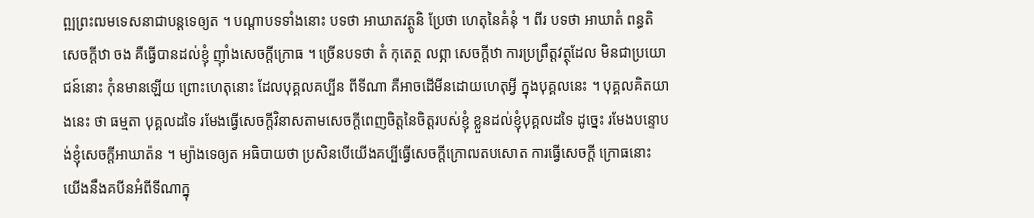ព្ឍព្រះឍមទេសនាជាបន្តទេឲ្យត ។ បណ្តាបទទាំងនោះ បទថា អាឃាតវត្ថូនិ ប្រែថា ហេតុនៃគំនុំ ។ ពីរ បទថា អាឃាតំ ពន្ធតិ សេចក្តីឋា ចង គឺធ្វើបានដល់ខ្ញុំ ញ៉ាំងសេចក្តីក្រោធ ។ ច្រើនបទថា តំ កុតេត្ថ លព្ភា សេចក្តីឋា ការប្រព្រឹត្តវត្ថុដែល មិនជាប្រយោជន៍នោះ កុំនមានឡើយ ព្រោះហេតុនោះ ដែលបុគ្គលគប្បីន ពីទីណា គឺអាចដើមីនដោយហេតុអ្វី ក្នុងបុគ្គលនេះ ។ បុគ្គលគិតយាងនេះ ថា ធម្មតា បុគ្គលដទៃ រមែងធ្វើសេចក្តីវិនាសតាមសេចក្តីពេញចិត្តនៃចិត្តរបស់ខ្ញុំ ខ្លួនដល់ខ្ញុំបុគ្គលដទៃ ដូច្នេះ រមែងបន្ទោបង់ខ្ញុំសេចក្តីអាឃាត៉ន ។ ម្យ៉ាងទេឲ្យត អធិបាយថា ប្រសិនបើយើងគប្បីធ្វើសេចក្តីក្រោឍតបសោត ការធ្វើសេចក្តី ក្រោធនោះ យើងនឹងគបីនអំពីទីណាក្នុ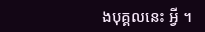ងបុគ្គលនេះ អ្វី ។